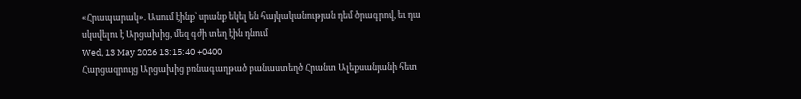«Հրապարակ». Ասում էինք` սրանք եկել են հայկականության դեմ ծրագրով, եւ դա սկսվելու է Արցախից, մեզ գժի տեղ էին դնում
Wed, 13 May 2026 13:15:40 +0400
Հարցազրույց Արցախից բռնագաղթած բանաստեղծ Հրանտ Ալեքսանյանի հետ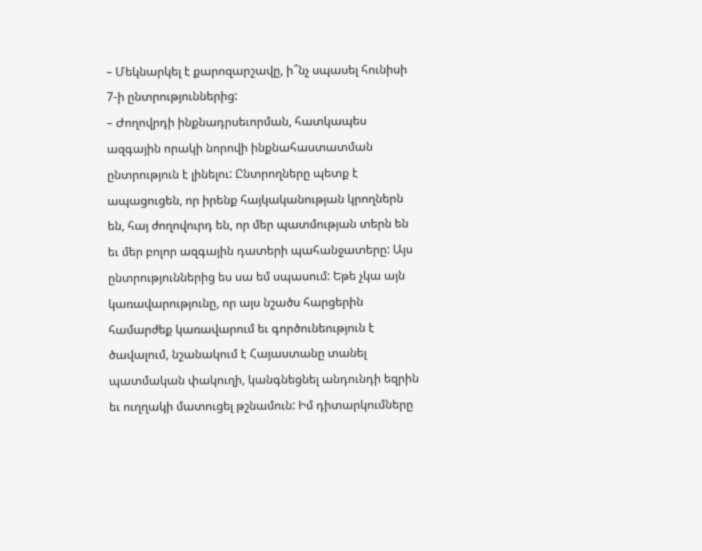– Մեկնարկել է քարոզարշավը, ի՞նչ սպասել հունիսի 7-ի ընտրություններից:
– Ժողովրդի ինքնադրսեւորման, հատկապես ազգային որակի նորովի ինքնահաստատման ընտրություն է լինելու: Ընտրողները պետք է ապացուցեն, որ իրենք հայկականության կրողներն են, հայ ժողովուրդ են, որ մեր պատմության տերն են եւ մեր բոլոր ազգային դատերի պահանջատերը: Այս ընտրություններից ես սա եմ սպասում: Եթե չկա այն կառավարությունը, որ այս նշածս հարցերին համարժեք կառավարում եւ գործունեություն է ծավալում, նշանակում է Հայաստանը տանել պատմական փակուղի, կանգնեցնել անդունդի եզրին եւ ուղղակի մատուցել թշնամուն: Իմ դիտարկումները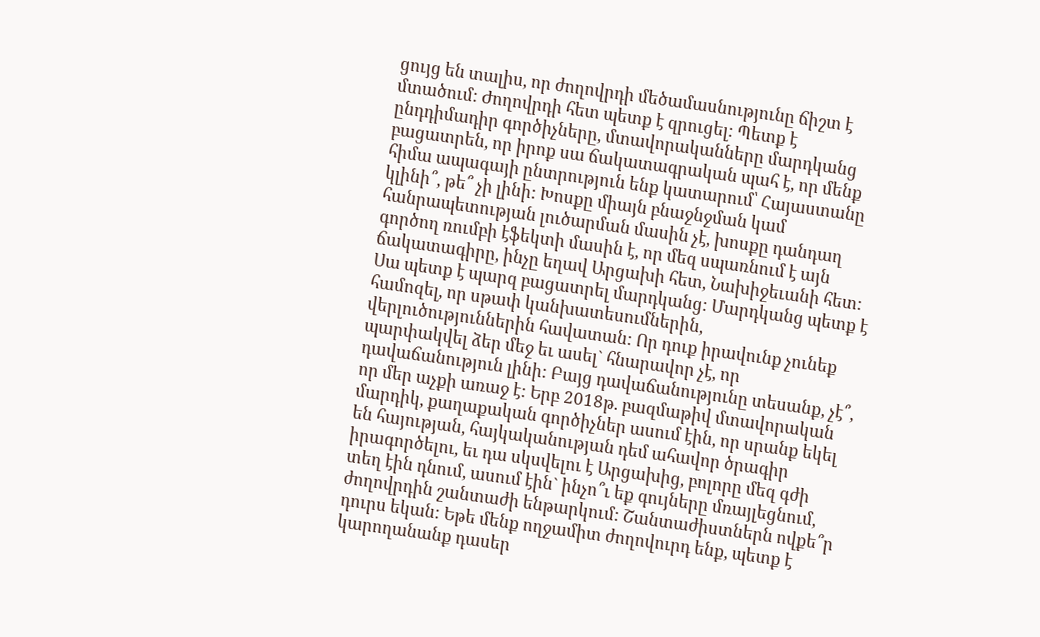ցույց են տալիս, որ ժողովրդի մեծամասնությունը ճիշտ է մտածում: Ժողովրդի հետ պետք է զրուցել: Պետք է ընդդիմադիր գործիչները, մտավորականները մարդկանց բացատրեն, որ իրոք սա ճակատագրական պահ է, որ մենք հիմա ապագայի ընտրություն ենք կատարում՝ Հայաստանը կլինի՞, թե՞ չի լինի: Խոսքը միայն բնաջնջման կամ հանրապետության լուծարման մասին չէ, խոսքը դանդաղ գործող ռումբի էֆեկտի մասին է, որ մեզ սպառնում է այն ճակատագիրը, ինչը եղավ Արցախի հետ, Նախիջեւանի հետ: Սա պետք է պարզ բացատրել մարդկանց: Մարդկանց պետք է համոզել, որ սթափ կանխատեսումներին, վերլուծություններին հավատան: Որ դուք իրավունք չունեք պարփակվել ձեր մեջ եւ ասել` հնարավոր չէ, որ դավաճանություն լինի: Բայց դավաճանությունը տեսանք, չէ՞, որ մեր աչքի առաջ է: Երբ 2018թ. բազմաթիվ մտավորական մարդիկ, քաղաքական գործիչներ ասում էին, որ սրանք եկել են հայության, հայկականության դեմ ահավոր ծրագիր իրագործելու, եւ դա սկսվելու է Արցախից, բոլորը մեզ գժի տեղ էին դնում, ասում էին` ինչո՞ւ եք գույները մռայլեցնում, ժողովրդին շանտաժի ենթարկում: Շանտաժիստներն ովքե՞ր դուրս եկան: Եթե մենք ողջամիտ ժողովուրդ ենք, պետք է կարողանանք դասեր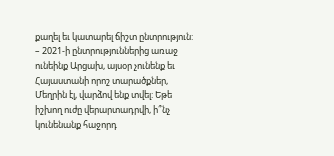քաղել եւ կատարել ճիշտ ընտրություն:
– 2021-ի ընտրություններից առաջ ունեինք Արցախ, այսօր չունենք եւ Հայաստանի որոշ տարածքներ, Մեղրին էլ, վարձով ենք տվել: Եթե իշխող ուժը վերարտադրվի, ի՞նչ կունենանք հաջորդ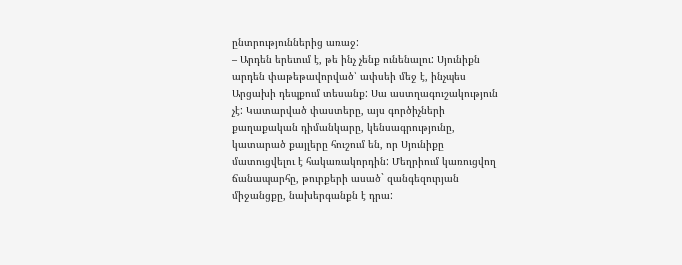ընտրություններից առաջ:
– Արդեն երեւում է, թե ինչ չենք ունենալու: Սյունիքն արդեն փաթեթավորված՝ ափսեի մեջ է, ինչպես Արցախի դեպքում տեսանք: Սա աստղագուշակություն չէ: Կատարված փաստերը, այս գործիչների քաղաքական դիմանկարը, կենսագրությունը, կատարած քայլերը հուշում են, որ Սյունիքը մատուցվելու է հակառակորդին: Մեղրիում կառուցվող ճանապարհը, թուրքերի ասած` զանգեզուրյան միջանցքը, նախերգանքն է դրա: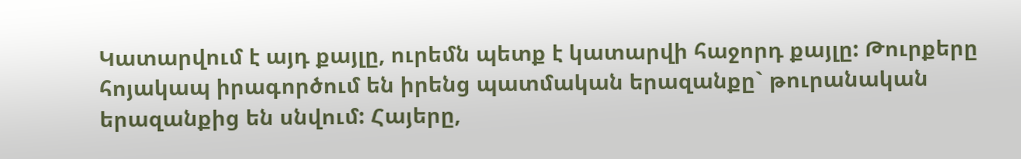Կատարվում է այդ քայլը, ուրեմն պետք է կատարվի հաջորդ քայլը: Թուրքերը հոյակապ իրագործում են իրենց պատմական երազանքը` թուրանական երազանքից են սնվում: Հայերը,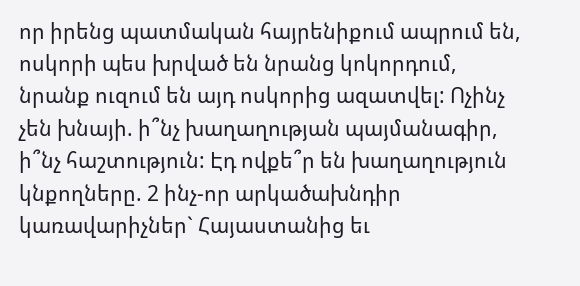որ իրենց պատմական հայրենիքում ապրում են, ոսկորի պես խրված են նրանց կոկորդում, նրանք ուզում են այդ ոսկորից ազատվել: Ոչինչ չեն խնայի. ի՞նչ խաղաղության պայմանագիր, ի՞նչ հաշտություն: Էդ ովքե՞ր են խաղաղություն կնքողները. 2 ինչ-որ արկածախնդիր կառավարիչներ` Հայաստանից եւ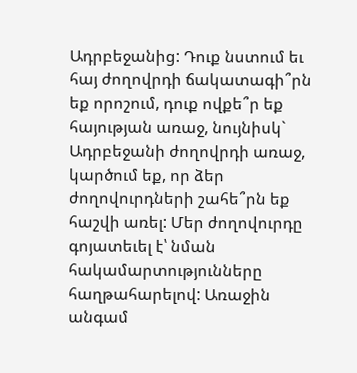Ադրբեջանից: Դուք նստում եւ հայ ժողովրդի ճակատագի՞րն եք որոշում, դուք ովքե՞ր եք հայության առաջ, նույնիսկ` Ադրբեջանի ժողովրդի առաջ, կարծում եք, որ ձեր ժողովուրդների շահե՞րն եք հաշվի առել: Մեր ժողովուրդը գոյատեւել է՝ նման հակամարտությունները հաղթահարելով: Առաջին անգամ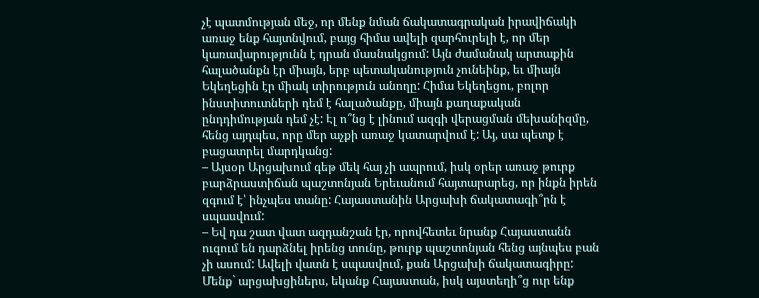չէ պատմության մեջ, որ մենք նման ճակատագրական իրավիճակի առաջ ենք հայտնվում, բայց հիմա ավելի զարհուրելի է, որ մեր կառավարությունն է դրան մասնակցում: Այն ժամանակ արտաքին հալածանքն էր միայն, երբ պետականություն չունեինք, եւ միայն Եկեղեցին էր միակ տիրություն անողը: Հիմա Եկեղեցու, բոլոր ինստիտուտների դեմ է հալածանքը, միայն քաղաքական ընդդիմության դեմ չէ: Էլ ո՞նց է լինում ազգի վերացման մեխանիզմը, հենց այդպես, որը մեր աչքի առաջ կատարվում է: Այ, սա պետք է բացատրել մարդկանց:
– Այսօր Արցախում գեթ մեկ հայ չի ապրում, իսկ օրեր առաջ թուրք բարձրաստիճան պաշտոնյան Երեւանում հայտարարեց, որ ինքն իրեն զգում է՝ ինչպես տանը: Հայաստանին Արցախի ճակատագի՞րն է սպասվում:
– Եվ դա շատ վատ ազդանշան էր, որովհետեւ նրանք Հայաստանն ուզում են դարձնել իրենց տունը, թուրք պաշտոնյան հենց այնպես բան չի ասում: Ավելի վատն է սպասվում, քան Արցախի ճակատագիրը: Մենք` արցախցիներս, եկանք Հայաստան, իսկ այստեղի՞ց ուր ենք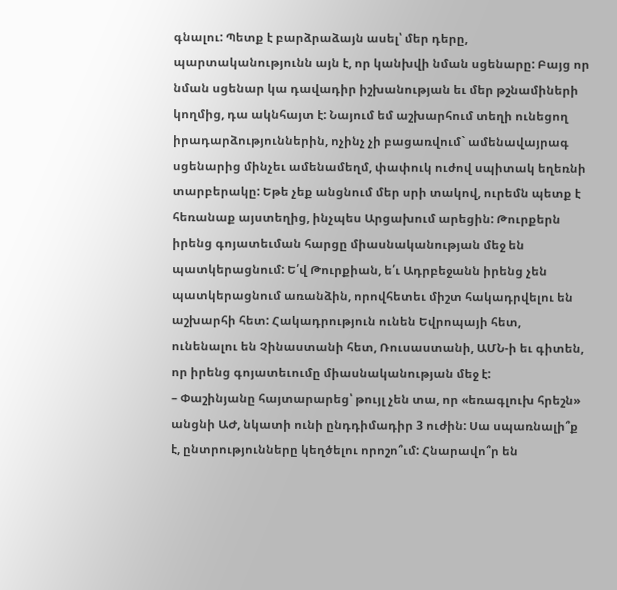գնալու: Պետք է բարձրաձայն ասել՝ մեր դերը, պարտականությունն այն է, որ կանխվի նման սցենարը: Բայց որ նման սցենար կա դավադիր իշխանության եւ մեր թշնամիների կողմից, դա ակնհայտ է: Նայում եմ աշխարհում տեղի ունեցող իրադարձություններին, ոչինչ չի բացառվում` ամենավայրագ սցենարից մինչեւ ամենամեղմ, փափուկ ուժով սպիտակ եղեռնի տարբերակը: Եթե չեք անցնում մեր սրի տակով, ուրեմն պետք է հեռանաք այստեղից, ինչպես Արցախում արեցին: Թուրքերն իրենց գոյատեւման հարցը միասնականության մեջ են պատկերացնում: Ե՛վ Թուրքիան, ե՛ւ Ադրբեջանն իրենց չեն պատկերացնում առանձին, որովհետեւ միշտ հակադրվելու են աշխարհի հետ: Հակադրություն ունեն Եվրոպայի հետ, ունենալու են Չինաստանի հետ, Ռուսաստանի, ԱՄՆ-ի եւ գիտեն, որ իրենց գոյատեւումը միասնականության մեջ է:
– Փաշինյանը հայտարարեց՝ թույլ չեն տա, որ «եռագլուխ հրեշն» անցնի ԱԺ, նկատի ունի ընդդիմադիր 3 ուժին: Սա սպառնալի՞ք է, ընտրությունները կեղծելու որոշո՞ւմ: Հնարավո՞ր են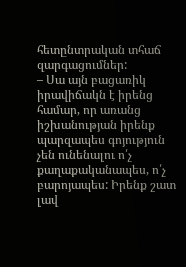հետընտրական տհաճ զարգացումներ:
– Սա այն բացառիկ իրավիճակն է իրենց համար, որ առանց իշխանության իրենք պարզապես գոյություն չեն ունենալու ո՛չ քաղաքականապես, ո՛չ բարոյապես: Իրենք շատ լավ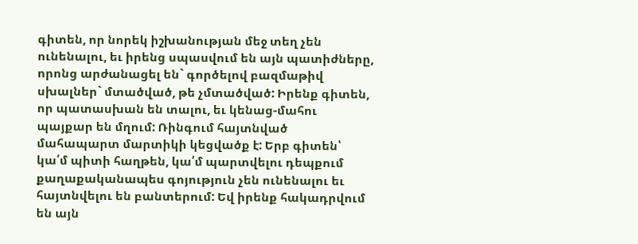գիտեն, որ նորեկ իշխանության մեջ տեղ չեն ունենալու, եւ իրենց սպասվում են այն պատիժները, որոնց արժանացել են` գործելով բազմաթիվ սխալներ` մտածված, թե չմտածված: Իրենք գիտեն, որ պատասխան են տալու, եւ կենաց-մահու պայքար են մղում: Ռինգում հայտնված մահապարտ մարտիկի կեցվածք է: Երբ գիտեն՝ կա՛մ պիտի հաղթեն, կա՛մ պարտվելու դեպքում քաղաքականապես գոյություն չեն ունենալու եւ հայտնվելու են բանտերում: Եվ իրենք հակադրվում են այն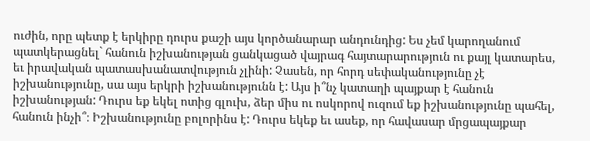ուժին, որը պետք է երկիրը դուրս քաշի այս կործանարար անդունդից: Ես չեմ կարողանում պատկերացնել` հանուն իշխանության ցանկացած վայրագ հայտարարություն ու քայլ կատարես, եւ իրավական պատասխանատվություն չլինի: Չասեն, որ հորդ սեփականությունը չէ իշխանությունը, սա այս երկրի իշխանությունն է: Այս ի՞նչ կատաղի պայքար է հանուն իշխանության: Դուրս եք եկել ոտից գլուխ, ձեր միս ու ոսկորով ուզում եք իշխանությունը պահել, հանուն ինչի՞։ Իշխանությունը բոլորինս է: Դուրս եկեք եւ ասեք, որ հավասար մրցապայքար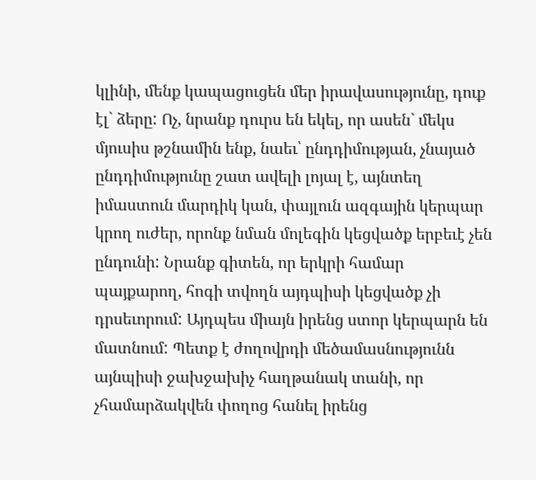կլինի, մենք կապացուցեն մեր իրավասությունը, դուք էլ` ձերը: Ոչ, նրանք դուրս են եկել, որ ասեն` մեկս մյուսիս թշնամին ենք, նաեւ՝ ընդդիմության, չնայած ընդդիմությունը շատ ավելի լոյալ է, այնտեղ իմաստուն մարդիկ կան, փայլուն ազգային կերպար կրող ուժեր, որոնք նման մոլեգին կեցվածք երբեւէ չեն ընդունի: Նրանք գիտեն, որ երկրի համար պայքարող, հոգի տվողն այդպիսի կեցվածք չի դրսեւորում: Այդպես միայն իրենց ստոր կերպարն են մատնում: Պետք է ժողովրդի մեծամասնությունն այնպիսի ջախջախիչ հաղթանակ տանի, որ չհամարձակվեն փողոց հանել իրենց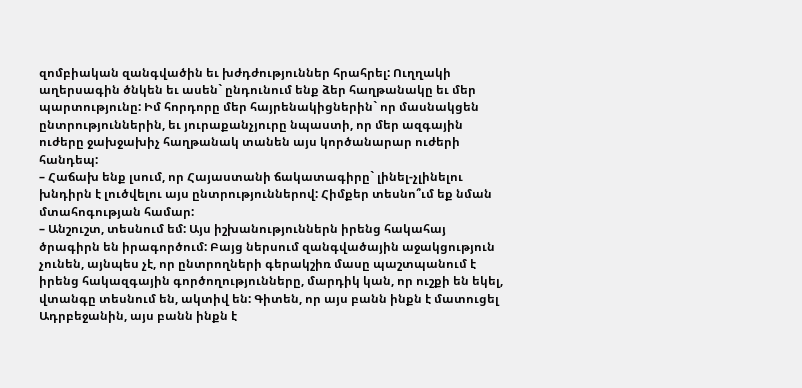զոմբիական զանգվածին եւ խժդժություններ հրահրել: Ուղղակի աղերսագին ծնկեն եւ ասեն` ընդունում ենք ձեր հաղթանակը եւ մեր պարտությունը: Իմ հորդորը մեր հայրենակիցներին` որ մասնակցեն ընտրություններին, եւ յուրաքանչյուրը նպաստի, որ մեր ազգային ուժերը ջախջախիչ հաղթանակ տանեն այս կործանարար ուժերի հանդեպ:
– Հաճախ ենք լսում, որ Հայաստանի ճակատագիրը` լինել-չլինելու խնդիրն է լուծվելու այս ընտրություններով: Հիմքեր տեսնո՞ւմ եք նման մտահոգության համար:
– Անշուշտ, տեսնում եմ: Այս իշխանություններն իրենց հակահայ ծրագիրն են իրագործում: Բայց ներսում զանգվածային աջակցություն չունեն, այնպես չէ, որ ընտրողների գերակշիռ մասը պաշտպանում է իրենց հակազգային գործողությունները, մարդիկ կան, որ ուշքի են եկել, վտանգը տեսնում են, ակտիվ են: Գիտեն, որ այս բանն ինքն է մատուցել Ադրբեջանին, այս բանն ինքն է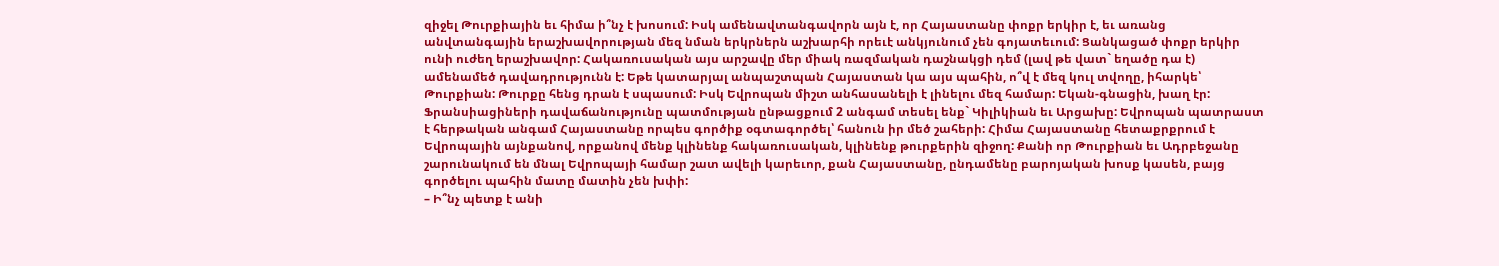զիջել Թուրքիային եւ հիմա ի՞նչ է խոսում: Իսկ ամենավտանգավորն այն է, որ Հայաստանը փոքր երկիր է, եւ առանց անվտանգային երաշխավորության մեզ նման երկրներն աշխարհի որեւէ անկյունում չեն գոյատեւում: Ցանկացած փոքր երկիր ունի ուժեղ երաշխավոր: Հակառուսական այս արշավը մեր միակ ռազմական դաշնակցի դեմ (լավ թե վատ` եղածը դա է) ամենամեծ դավադրությունն է: Եթե կատարյալ անպաշտպան Հայաստան կա այս պահին, ո՞վ է մեզ կուլ տվողը, իհարկե՝ Թուրքիան: Թուրքը հենց դրան է սպասում: Իսկ Եվրոպան միշտ անհասանելի է լինելու մեզ համար: Եկան-գնացին, խաղ էր: Ֆրանսիացիների դավաճանությունը պատմության ընթացքում 2 անգամ տեսել ենք` Կիլիկիան եւ Արցախը: Եվրոպան պատրաստ է հերթական անգամ Հայաստանը որպես գործիք օգտագործել՝ հանուն իր մեծ շահերի: Հիմա Հայաստանը հետաքրքրում է Եվրոպային այնքանով, որքանով մենք կլինենք հակառուսական, կլինենք թուրքերին զիջող: Քանի որ Թուրքիան եւ Ադրբեջանը շարունակում են մնալ Եվրոպայի համար շատ ավելի կարեւոր, քան Հայաստանը, ընդամենը բարոյական խոսք կասեն, բայց գործելու պահին մատը մատին չեն խփի:
– Ի՞նչ պետք է անի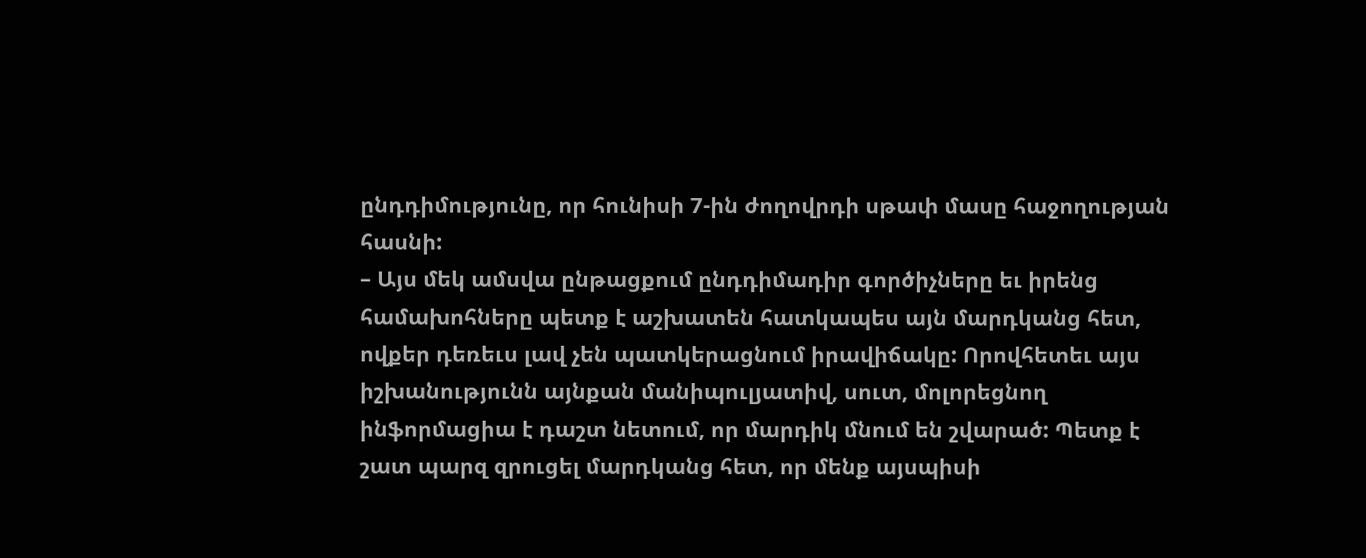ընդդիմությունը, որ հունիսի 7-ին ժողովրդի սթափ մասը հաջողության հասնի:
– Այս մեկ ամսվա ընթացքում ընդդիմադիր գործիչները եւ իրենց համախոհները պետք է աշխատեն հատկապես այն մարդկանց հետ, ովքեր դեռեւս լավ չեն պատկերացնում իրավիճակը: Որովհետեւ այս իշխանությունն այնքան մանիպուլյատիվ, սուտ, մոլորեցնող ինֆորմացիա է դաշտ նետում, որ մարդիկ մնում են շվարած: Պետք է շատ պարզ զրուցել մարդկանց հետ, որ մենք այսպիսի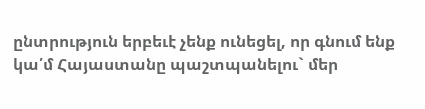ընտրություն երբեւէ չենք ունեցել, որ գնում ենք կա՛մ Հայաստանը պաշտպանելու` մեր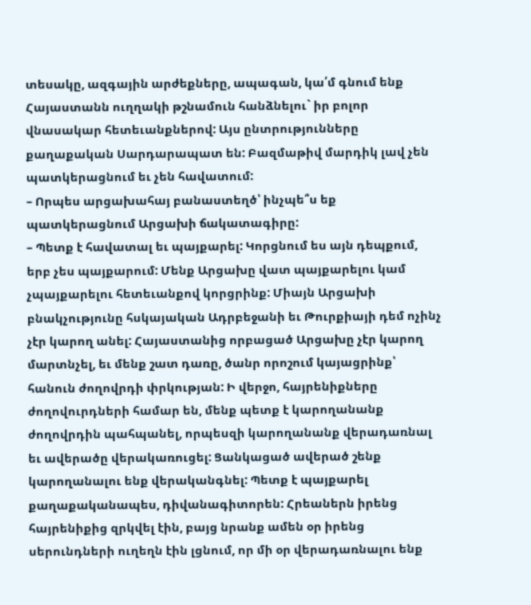տեսակը, ազգային արժեքները, ապագան, կա՛մ գնում ենք Հայաստանն ուղղակի թշնամուն հանձնելու` իր բոլոր վնասակար հետեւանքներով: Այս ընտրությունները քաղաքական Սարդարապատ են: Բազմաթիվ մարդիկ լավ չեն պատկերացնում եւ չեն հավատում:
– Որպես արցախահայ բանաստեղծ՝ ինչպե՞ս եք պատկերացնում Արցախի ճակատագիրը:
– Պետք է հավատալ եւ պայքարել: Կորցնում ես այն դեպքում, երբ չես պայքարում: Մենք Արցախը վատ պայքարելու կամ չպայքարելու հետեւանքով կորցրինք: Միայն Արցախի բնակչությունը հսկայական Ադրբեջանի եւ Թուրքիայի դեմ ոչինչ չէր կարող անել: Հայաստանից որբացած Արցախը չէր կարող մարտնչել, եւ մենք շատ դառը, ծանր որոշում կայացրինք՝ հանուն ժողովրդի փրկության: Ի վերջո, հայրենիքները ժողովուրդների համար են, մենք պետք է կարողանանք ժողովրդին պահպանել, որպեսզի կարողանանք վերադառնալ եւ ավերածը վերակառուցել: Ցանկացած ավերած շենք կարողանալու ենք վերականգնել: Պետք է պայքարել քաղաքականապես, դիվանագիտորեն: Հրեաներն իրենց հայրենիքից զրկվել էին, բայց նրանք ամեն օր իրենց սերունդների ուղեղն էին լցնում, որ մի օր վերադառնալու ենք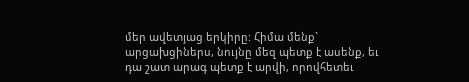մեր ավետյաց երկիրը: Հիմա մենք` արցախցիներս, նույնը մեզ պետք է ասենք, եւ դա շատ արագ պետք է արվի, որովհետեւ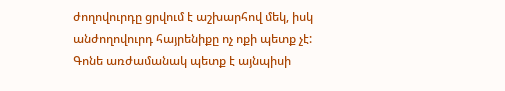ժողովուրդը ցրվում է աշխարհով մեկ, իսկ անժողովուրդ հայրենիքը ոչ ոքի պետք չէ: Գոնե առժամանակ պետք է այնպիսի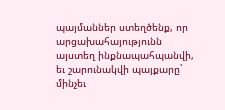պայմաններ ստեղծենք, որ արցախահայությունն այստեղ ինքնապահպանվի, եւ շարունակվի պայքարը` մինչեւ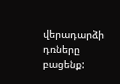վերադարձի դռները բացենք: